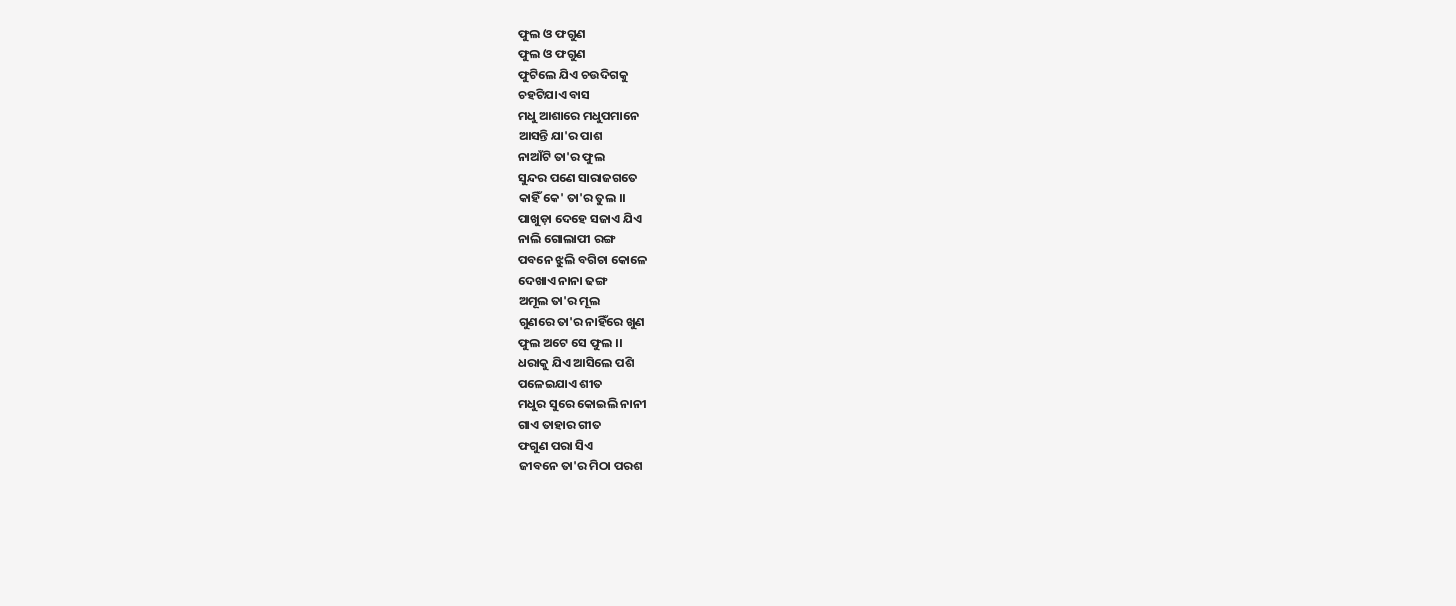ଫୁଲ ଓ ଫଗୁଣ
ଫୁଲ ଓ ଫଗୁଣ
ଫୁଟିଲେ ଯିଏ ଚଉଦିଗକୁ
ଚହଟିଯାଏ ବାସ
ମଧୁ ଆଶାରେ ମଧୁପମାନେ
ଆସନ୍ତି ଯା'ର ପାଶ
ନାଆଁଟି ତା'ର ଫୁଲ
ସୁନ୍ଦର ପଣେ ସାରାଜଗତେ
କାହିଁ କେ' ତା'ର ତୁଲ ।।
ପାଖୁଡ଼ା ଦେହେ ସଜାଏ ଯିଏ
ନାଲି ଗୋଲାପୀ ରଙ୍ଗ
ପବନେ ଝୁଲି ବଗିଚା କୋଳେ
ଦେଖାଏ ନାନା ଢଙ୍ଗ
ଅମୂଲ ତା'ର ମୂଲ
ଗୁଣରେ ତା'ର ନାହିଁରେ ଖୁଣ
ଫୁଲ ଅଟେ ସେ ଫୁଲ ।।
ଧରାକୁ ଯିଏ ଆସିଲେ ପଶି
ପଳେଇଯାଏ ଶୀତ
ମଧୁର ସୁରେ କୋଇଲି ନାନୀ
ଗାଏ ତାହାର ଗୀତ
ଫଗୁଣ ପରା ସିଏ
ଜୀବନେ ତା'ର ମିଠା ପରଶ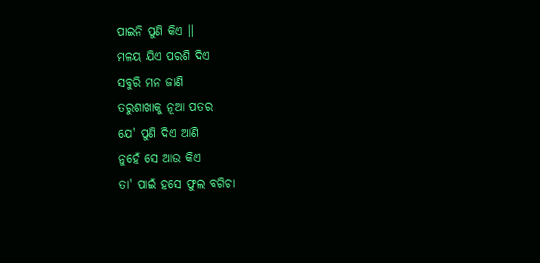ପାଇନି ପୁଣି କିଏ ।।
ମଳୟ ଯିଏ ପରଶି ଦିଏ
ସବୁରି ମନ ଜାଣି
ତରୁଶାଖାକୁ ନୂଆ ପତର
ଯେ' ପୁଣି ଦିଏ ଆଣି
ନୁହେଁ ସେ ଆଉ କିଏ
ତା' ପାଇଁ ହସେ ଫୁଲ ବଗିଚା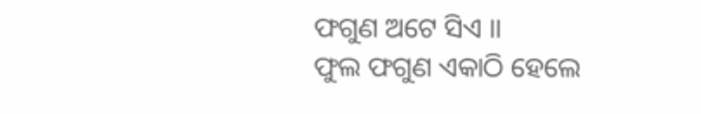ଫଗୁଣ ଅଟେ ସିଏ ।।
ଫୁଲ ଫଗୁଣ ଏକାଠି ହେଲେ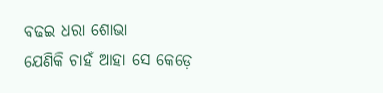ବଢଇ ଧରା ଶୋଭା
ଯେଣିକି ଚାହଁ ଆହା ସେ କେଡ଼େ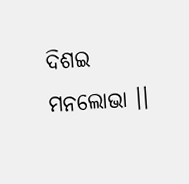ଦିଶଇ ମନଲୋଭା ।।